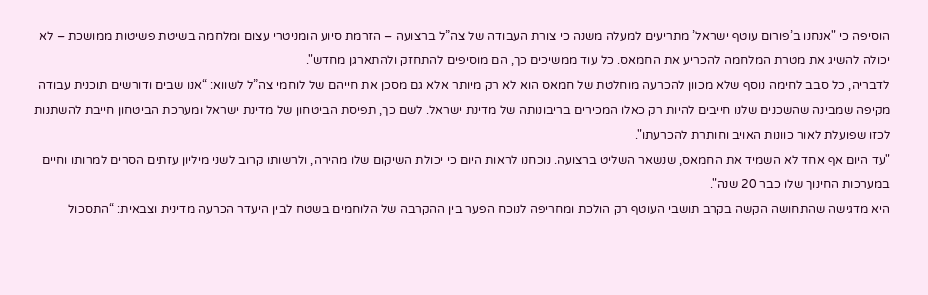הוסיפה כי "אנחנו ב’פורום עוטף ישראל’ מתריעים למעלה משנה כי צורת העבודה של צה”ל ברצועה – הזרמת סיוע הומניטרי עצום ומלחמה בשיטת פשיטות ממושכת – לא יכולה להשיג את מטרת המלחמה להכריע את החמאס. כל עוד ממשיכים כך, הם מוסיפים להתחזק ולהתארגן מחדש".
לדבריה, כל סבב לחימה נוסף שלא מכוון להכרעה מוחלטת של חמאס הוא לא רק מיותר אלא גם מסכן את חייהם של לוחמי צה”ל לשווא: “אנו שבים ודורשים תוכנית עבודה מקיפה שמבינה שהשכנים שלנו חייבים להיות רק כאלו המכירים בריבונותה של מדינת ישראל. לשם כך, תפיסת הביטחון של מדינת ישראל ומערכת הביטחון חייבת להשתנות לכזו שפועלת לאור כוונות האויב וחותרת להכרעתו".
"עד היום אף אחד לא השמיד את החמאס, שנשאר השליט ברצועה. נוכחנו לראות היום כי יכולת השיקום שלו מהירה, ולרשותו קרוב לשני מיליון עזתים הסרים למרותו וחיים במערכות החינוך שלו כבר 20 שנה".
היא מדגישה שהתחושה הקשה בקרב תושבי העוטף רק הולכת ומחריפה לנוכח הפער בין ההקרבה של הלוחמים בשטח לבין היעדר הכרעה מדינית וצבאית: “התסכול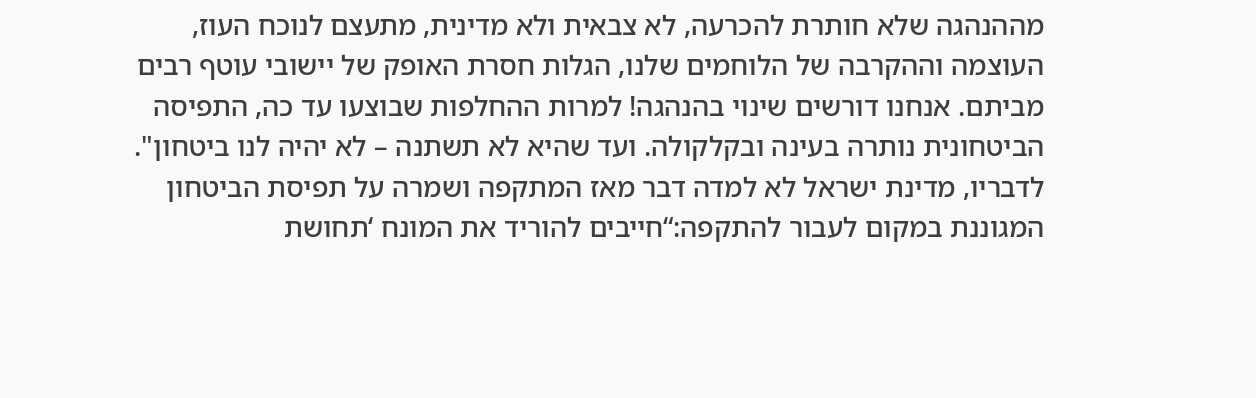מההנהגה שלא חותרת להכרעה, לא צבאית ולא מדינית, מתעצם לנוכח העוז, העוצמה וההקרבה של הלוחמים שלנו, הגלות חסרת האופק של יישובי עוטף רבים מביתם. אנחנו דורשים שינוי בהנהגה! למרות ההחלפות שבוצעו עד כה, התפיסה הביטחונית נותרה בעינה ובקלקולה. ועד שהיא לא תשתנה – לא יהיה לנו ביטחון".
לדבריו, מדינת ישראל לא למדה דבר מאז המתקפה ושמרה על תפיסת הביטחון המגוננת במקום לעבור להתקפה:“חייבים להוריד את המונח ‘תחושת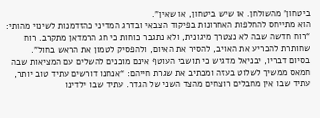ביטחון’ מהשולחן. או שיש ביטחון, או שאין".
הוא מתייחס להחלפות האחרונות בפיקוד הצבאי ובדרג המדיני כהזדמנות לשינוי מהותי: “רוח חדשה שבה לא נצטרך מיגונית, ולא נתגבר כוחות כי חג הרמדאן מתקרב. רוח שחותרת להכריע את האויב, להסיר את האיום, ולהפסיק לטמון את הראש בחול".
בסיום דבריו, יבניאל מדגיש כי תושבי העוטף אינם מוכנים להשלים עם המציאות שבה חמאס ממשיך לשלוט בעזה ומכתיב את שגרת חייהם: “אנחנו דורשים עתיד טוב יותר, עתיד שבו אין מחבלים רוצחים מהצד השני של הגדר. עתיד שבו ילדינו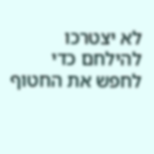לא יצטרכו להילחם כדי לחפש את החטוף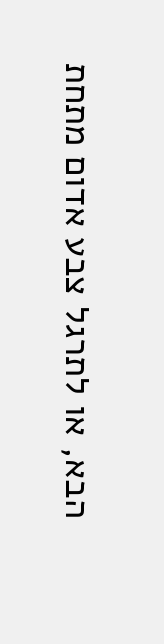הבא, או לתרגל צבע אדום מתחת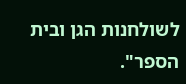לשולחנות הגן ובית הספר".